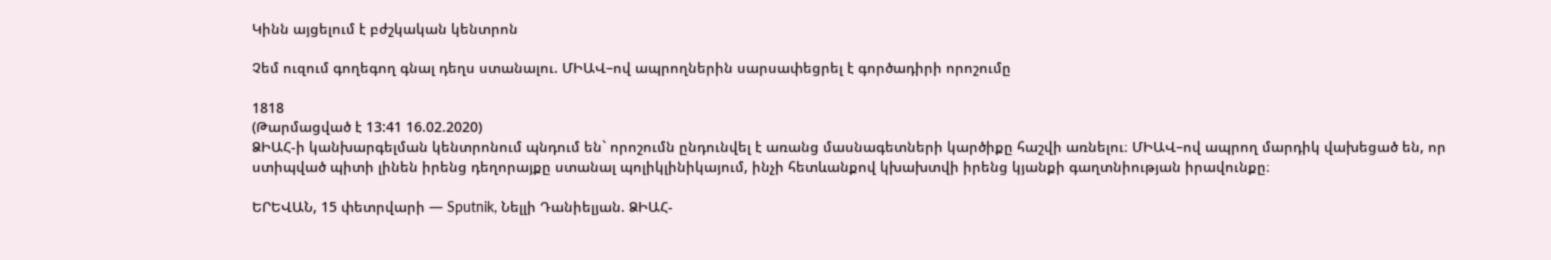Կինն այցելում է բժշկական կենտրոն

Չեմ ուզում գողեգող գնալ դեղս ստանալու. ՄԻԱՎ–ով ապրողներին սարսափեցրել է գործադիրի որոշումը

1818
(Թարմացված է 13:41 16.02.2020)
ՁԻԱՀ-ի կանխարգելման կենտրոնում պնդում են` որոշումն ընդունվել է առանց մասնագետների կարծիքը հաշվի առնելու։ ՄԻԱՎ–ով ապրող մարդիկ վախեցած են, որ ստիպված պիտի լինեն իրենց դեղորայքը ստանալ պոլիկլինիկայում, ինչի հետևանքով կխախտվի իրենց կյանքի գաղտնիության իրավունքը։

ԵՐԵՎԱՆ, 15 փետրվարի — Sputnik, Նելլի Դանիելյան. ՁԻԱՀ-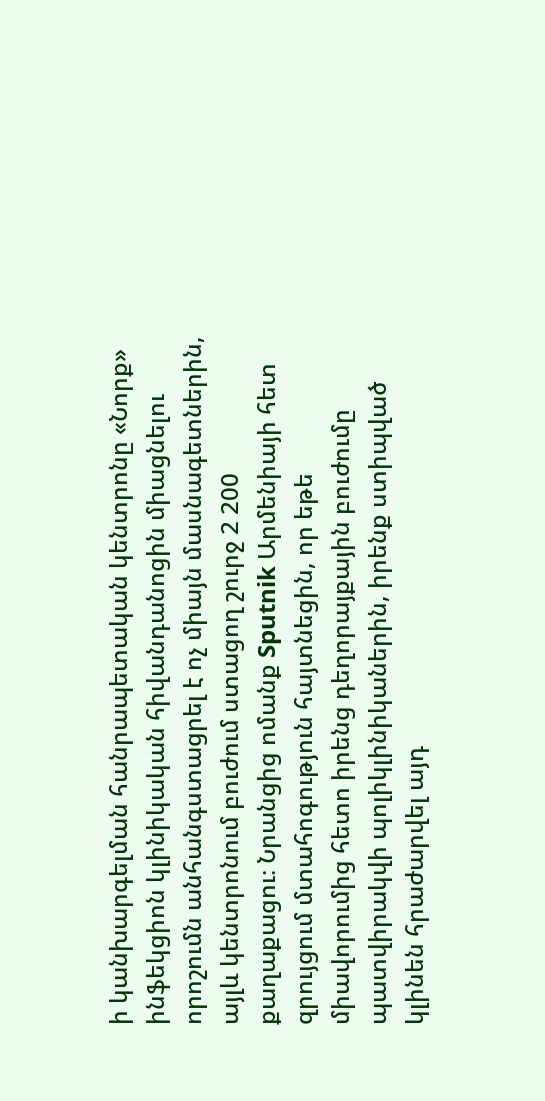ի կանխարգելման հանրապետական կենտրոնը «Նորք» ինֆեկցիոն կլինիկական հիվանդանոցին միացնելու որոշումն անհանգստացրել է ոչ միայն մասնագետներին, այլև կենտրոնում բուժում ստացող շուրջ 2 200 քաղաքացու։ Նրանցից ոմանք Sputnik Արմենիայի հետ զրույցում մտահոգություն հայտնեցին, որ եթե միավորումից հետո իրենց դեղորայքային բուժումը պատվիրակվի պոլիկլինիկաներին, իրենք ստիպված կլինեն հրաժարվել այդ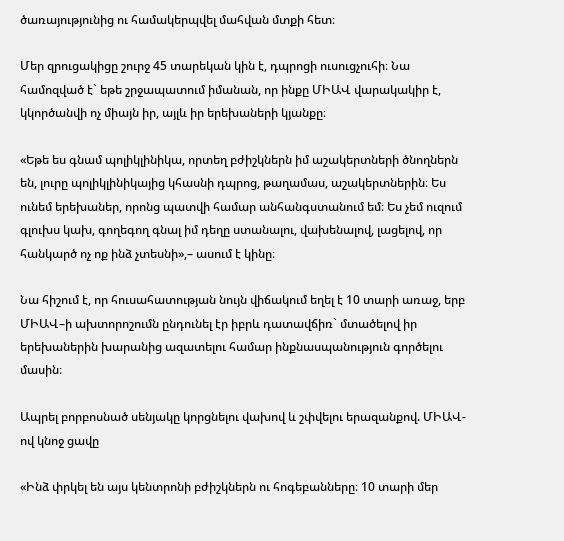ծառայությունից ու համակերպվել մահվան մտքի հետ։

Մեր զրուցակիցը շուրջ 45 տարեկան կին է, դպրոցի ուսուցչուհի։ Նա համոզված է` եթե շրջապատում իմանան, որ ինքը ՄԻԱՎ վարակակիր է, կկործանվի ոչ միայն իր, այլև իր երեխաների կյանքը։

«Եթե ես գնամ պոլիկլինիկա, որտեղ բժիշկներն իմ աշակերտների ծնողներն են, լուրը պոլիկլինիկայից կհասնի դպրոց, թաղամաս, աշակերտներին։ Ես ունեմ երեխաներ, որոնց պատվի համար անհանգստանում եմ։ Ես չեմ ուզում գլուխս կախ, գողեգող գնալ իմ դեղը ստանալու, վախենալով, լացելով, որ հանկարծ ոչ ոք ինձ չտեսնի»,– ասում է կինը։

Նա հիշում է, որ հուսահատության նույն վիճակում եղել է 10 տարի առաջ, երբ ՄԻԱՎ–ի ախտորոշումն ընդունել էր իբրև դատավճիռ` մտածելով իր երեխաներին խարանից ազատելու համար ինքնասպանություն գործելու մասին։

Ապրել բորբոսնած սենյակը կորցնելու վախով և շփվելու երազանքով. ՄԻԱՎ-ով կնոջ ցավը

«Ինձ փրկել են այս կենտրոնի բժիշկներն ու հոգեբանները։ 10 տարի մեր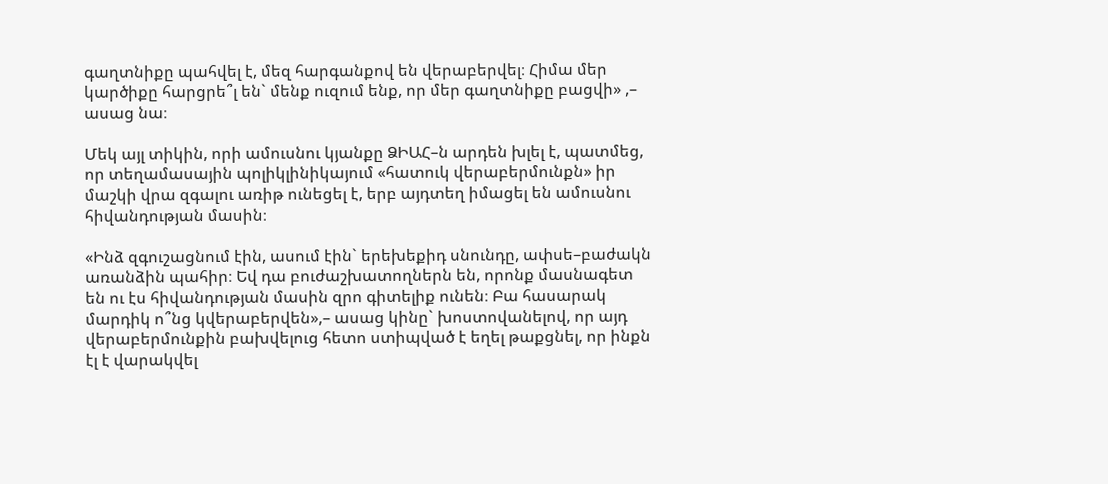գաղտնիքը պահվել է, մեզ հարգանքով են վերաբերվել։ Հիմա մեր կարծիքը հարցրե՞լ են` մենք ուզում ենք, որ մեր գաղտնիքը բացվի» ,– ասաց նա։

Մեկ այլ տիկին, որի ամուսնու կյանքը ՁԻԱՀ–ն արդեն խլել է, պատմեց, որ տեղամասային պոլիկլինիկայում «հատուկ վերաբերմունքն» իր մաշկի վրա զգալու առիթ ունեցել է, երբ այդտեղ իմացել են ամուսնու հիվանդության մասին։

«Ինձ զգուշացնում էին, ասում էին` երեխեքիդ սնունդը, ափսե–բաժակն առանձին պահիր։ Եվ դա բուժաշխատողներն են, որոնք մասնագետ են ու էս հիվանդության մասին զրո գիտելիք ունեն։ Բա հասարակ մարդիկ ո՞նց կվերաբերվեն»,– ասաց կինը` խոստովանելով, որ այդ վերաբերմունքին բախվելուց հետո ստիպված է եղել թաքցնել, որ ինքն էլ է վարակվել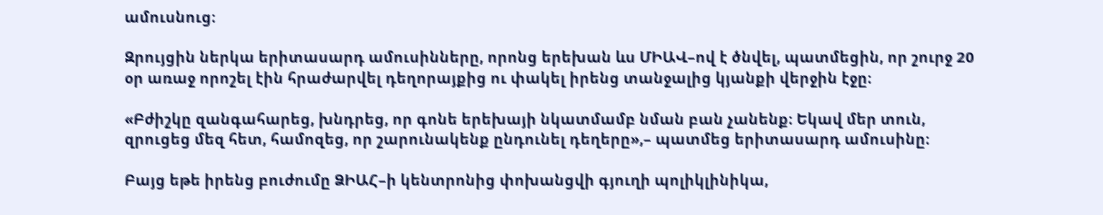ամուսնուց։

Զրույցին ներկա երիտասարդ ամուսինները, որոնց երեխան ևս ՄԻԱՎ–ով է ծնվել, պատմեցին, որ շուրջ 20 օր առաջ որոշել էին հրաժարվել դեղորայքից ու փակել իրենց տանջալից կյանքի վերջին էջը։

«Բժիշկը զանգահարեց, խնդրեց, որ գոնե երեխայի նկատմամբ նման բան չանենք։ Եկավ մեր տուն, զրուցեց մեզ հետ, համոզեց, որ շարունակենք ընդունել դեղերը»,– պատմեց երիտասարդ ամուսինը։

Բայց եթե իրենց բուժումը ՁԻԱՀ–ի կենտրոնից փոխանցվի գյուղի պոլիկլինիկա,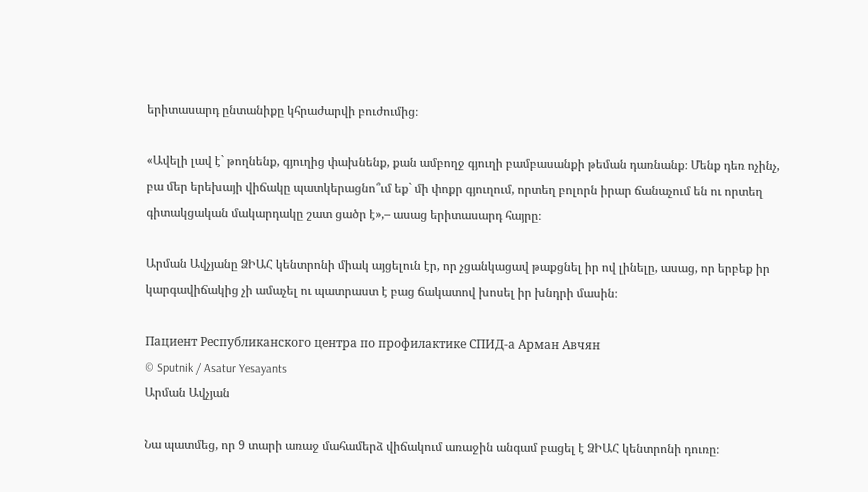երիտասարդ ընտանիքը կհրաժարվի բուժումից։

«Ավելի լավ է` թողնենք, գյուղից փախնենք, քան ամբողջ գյուղի բամբասանքի թեման դառնանք։ Մենք դեռ ոչինչ, բա մեր երեխայի վիճակը պատկերացնո՞ւմ եք` մի փոքր գյուղում, որտեղ բոլորն իրար ճանաչում են ու որտեղ գիտակցական մակարդակը շատ ցածր է»,– ասաց երիտասարդ հայրը։

Արման Ավչյանը ՁԻԱՀ կենտրոնի միակ այցելուն էր, որ չցանկացավ թաքցնել իր ով լինելը, ասաց, որ երբեք իր կարգավիճակից չի ամաչել ու պատրաստ է բաց ճակատով խոսել իր խնդրի մասին։

Пациент Республиканского центра по профилактике СПИД-а Арман Авчян
© Sputnik / Asatur Yesayants
Արման Ավչյան

Նա պատմեց, որ 9 տարի առաջ մահամերձ վիճակում առաջին անգամ բացել է ՁԻԱՀ կենտրոնի դուռը։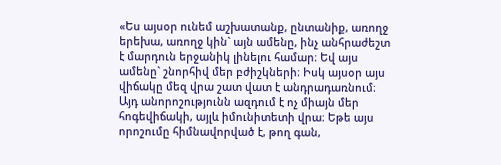«Ես այսօր ունեմ աշխատանք, ընտանիք, առողջ երեխա, առողջ կին` այն ամենը, ինչ անհրաժեշտ է մարդուն երջանիկ լինելու համար։ Եվ այս ամենը` շնորհիվ մեր բժիշկների։ Իսկ այսօր այս վիճակը մեզ վրա շատ վատ է անդրադառնում։ Այդ անորոշությունն ազդում է ոչ միայն մեր հոգեվիճակի, այլև իմունիտետի վրա։ Եթե այս որոշումը հիմնավորված է, թող գան,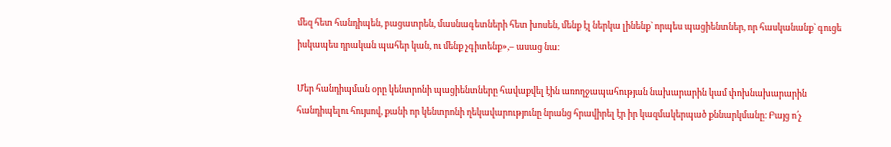մեզ հետ հանդիպեն, բացատրեն, մասնագետների հետ խոսեն, մենք էլ ներկա լինենք` որպես պացիենտներ, որ հասկանանք` գուցե իսկապես դրական պահեր կան, ու մենք չգիտենք»,– ասաց նա։

Մեր հանդիպման օրը կենտրոնի պացիենտները հավաքվել էին առողջապահության նախարարին կամ փոխնախարարին հանդիպելու հույսով, քանի որ կենտրոնի ղեկավարությունը նրանց հրավիրել էր իր կազմակերպած քննարկմանը։ Բայց ո՛չ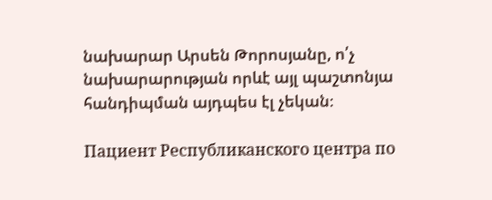նախարար Արսեն Թորոսյանը, ո՛չ նախարարության որևէ այլ պաշտոնյա հանդիպման այդպես էլ չեկան։

Пациент Республиканского центра по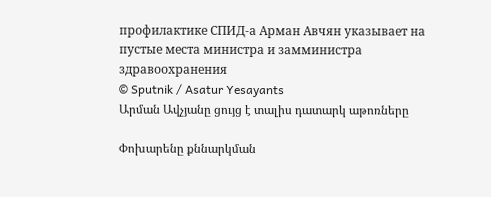профилактике СПИД-а Арман Авчян указывает на пустые места министра и замминистра здравоохранения
© Sputnik / Asatur Yesayants
Արման Ավչյանը ցույց է տալիս դատարկ աթոռները

Փոխարենը քննարկման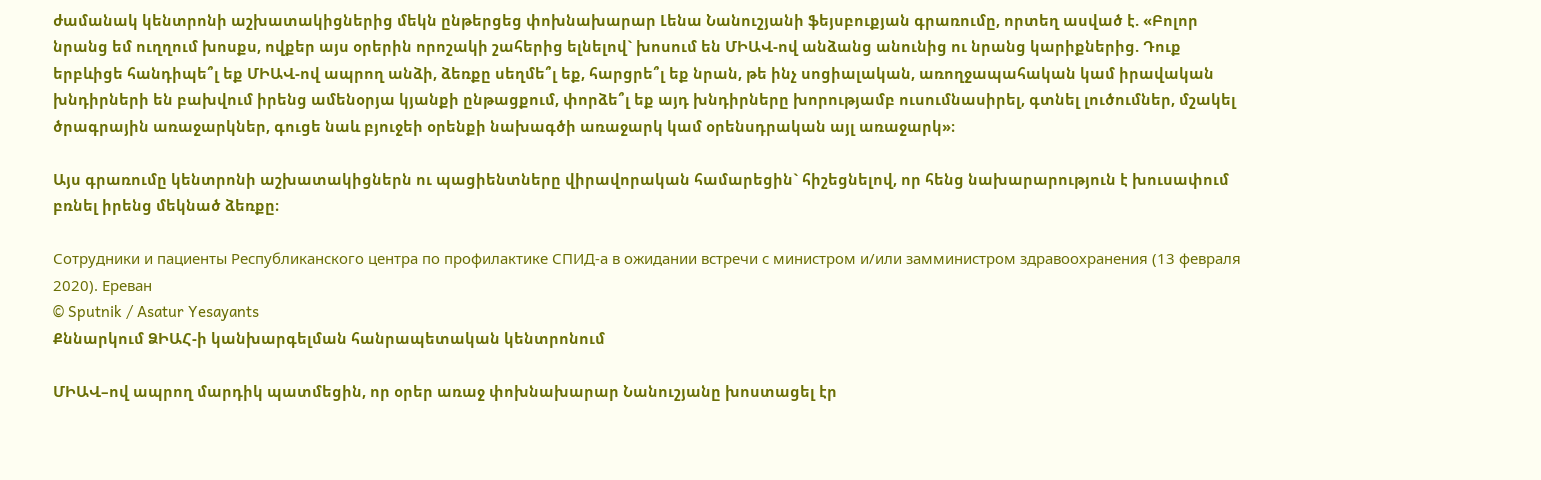ժամանակ կենտրոնի աշխատակիցներից մեկն ընթերցեց փոխնախարար Լենա Նանուշյանի ֆեյսբուքյան գրառումը, որտեղ ասված է. «Բոլոր նրանց եմ ուղղում խոսքս, ովքեր այս օրերին որոշակի շահերից ելնելով` խոսում են ՄԻԱՎ-ով անձանց անունից ու նրանց կարիքներից. Դուք երբևիցե հանդիպե՞լ եք ՄԻԱՎ-ով ապրող անձի, ձեռքը սեղմե՞լ եք, հարցրե՞լ եք նրան, թե ինչ սոցիալական, առողջապահական կամ իրավական խնդիրների են բախվում իրենց ամենօրյա կյանքի ընթացքում, փորձե՞լ եք այդ խնդիրները խորությամբ ուսումնասիրել, գտնել լուծումներ, մշակել ծրագրային առաջարկներ, գուցե նաև բյուջեի օրենքի նախագծի առաջարկ կամ օրենսդրական այլ առաջարկ»։

Այս գրառումը կենտրոնի աշխատակիցներն ու պացիենտները վիրավորական համարեցին` հիշեցնելով, որ հենց նախարարություն է խուսափում բռնել իրենց մեկնած ձեռքը։

Сотрудники и пациенты Республиканского центра по профилактике СПИД-а в ожидании встречи с министром и/или замминистром здравоохранения (13 февраля 2020). Еревaн
© Sputnik / Asatur Yesayants
Քննարկում ՁԻԱՀ-ի կանխարգելման հանրապետական կենտրոնում

ՄԻԱՎ–ով ապրող մարդիկ պատմեցին, որ օրեր առաջ փոխնախարար Նանուշյանը խոստացել էր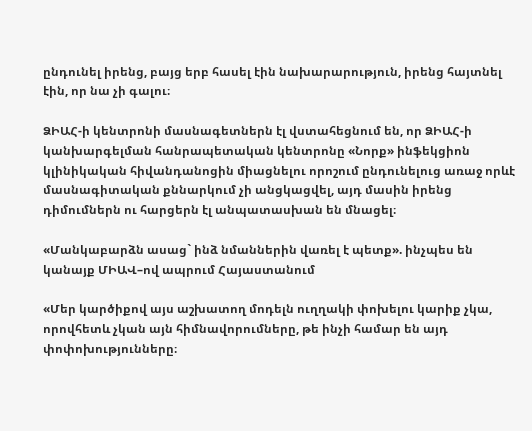ընդունել իրենց, բայց երբ հասել էին նախարարություն, իրենց հայտնել էին, որ նա չի գալու։

ՁԻԱՀ-ի կենտրոնի մասնագետներն էլ վստահեցնում են, որ ՁԻԱՀ-ի կանխարգելման հանրապետական կենտրոնը «Նորք» ինֆեկցիոն կլինիկական հիվանդանոցին միացնելու որոշում ընդունելուց առաջ որևէ մասնագիտական քննարկում չի անցկացվել, այդ մասին իրենց դիմումներն ու հարցերն էլ անպատասխան են մնացել։

«Մանկաբարձն ասաց` ինձ նմաններին վառել է պետք». ինչպես են կանայք ՄԻԱՎ–ով ապրում Հայաստանում

«Մեր կարծիքով այս աշխատող մոդելն ուղղակի փոխելու կարիք չկա, որովհետև չկան այն հիմնավորումները, թե ինչի համար են այդ փոփոխությունները։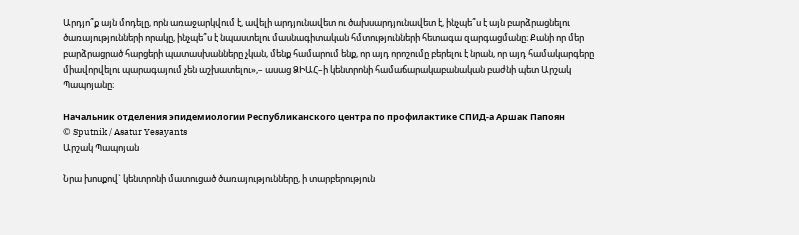Արդյո՞ք այն մոդելը, որն առաջարկվում է, ավելի արդյունավետ ու ծախսարդյունավետ է, ինչպե՞ս է այն բարձրացնելու ծառայությունների որակը, ինչպե՞ս է նպաստելու մասնագիտական հմտությունների հետագա զարգացմանը։ Քանի որ մեր բարձրացրած հարցերի պատասխանները չկան, մենք համարում ենք, որ այդ որոշումը բերելու է նրան, որ այդ համակարգերը միավորվելու պարագայում չեն աշխատելու»,– ասաց ՁԻԱՀ–ի կենտրոնի համաճարակաբանական բաժնի պետ Արշակ Պապոյանը։

Начальник отделения эпидемиологии Республиканского центра по профилактике СПИД-а Аршак Папоян
© Sputnik / Asatur Yesayants
Արշակ Պապոյան

Նրա խոսքով` կենտրոնի մատուցած ծառայությունները, ի տարբերություն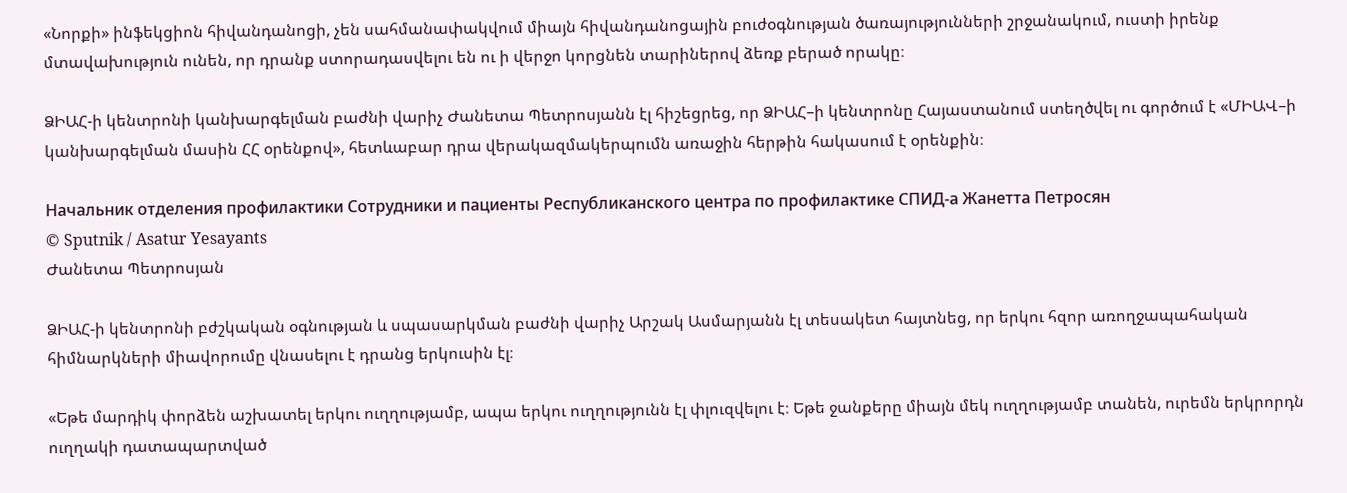«Նորքի» ինֆեկցիոն հիվանդանոցի, չեն սահմանափակվում միայն հիվանդանոցային բուժօգնության ծառայությունների շրջանակում, ուստի իրենք մտավախություն ունեն, որ դրանք ստորադասվելու են ու ի վերջո կորցնեն տարիներով ձեռք բերած որակը։

ՁԻԱՀ-ի կենտրոնի կանխարգելման բաժնի վարիչ Ժանետա Պետրոսյանն էլ հիշեցրեց, որ ՁԻԱՀ–ի կենտրոնը Հայաստանում ստեղծվել ու գործում է «ՄԻԱՎ–ի կանխարգելման մասին ՀՀ օրենքով», հետևաբար դրա վերակազմակերպումն առաջին հերթին հակասում է օրենքին։

Начальник отделения профилактики Сотрудники и пациенты Республиканского центра по профилактике СПИД-а Жанетта Петросян
© Sputnik / Asatur Yesayants
Ժանետա Պետրոսյան

ՁԻԱՀ-ի կենտրոնի բժշկական օգնության և սպասարկման բաժնի վարիչ Արշակ Ասմարյանն էլ տեսակետ հայտնեց, որ երկու հզոր առողջապահական հիմնարկների միավորումը վնասելու է դրանց երկուսին էլ։

«Եթե մարդիկ փորձեն աշխատել երկու ուղղությամբ, ապա երկու ուղղությունն էլ փլուզվելու է։ Եթե ջանքերը միայն մեկ ուղղությամբ տանեն, ուրեմն երկրորդն ուղղակի դատապարտված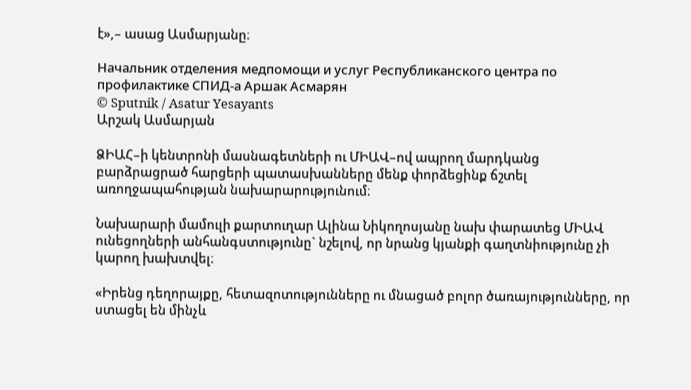է»,– ասաց Ասմարյանը։

Начальник отделения медпомощи и услуг Республиканского центра по профилактике СПИД-а Аршак Асмарян
© Sputnik / Asatur Yesayants
Արշակ Ասմարյան

ՁԻԱՀ–ի կենտրոնի մասնագետների ու ՄԻԱՎ–ով ապրող մարդկանց բարձրացրած հարցերի պատասխանները մենք փորձեցինք ճշտել առողջապահության նախարարությունում։

Նախարարի մամուլի քարտուղար Ալինա Նիկողոսյանը նախ փարատեց ՄԻԱՎ ունեցողների անհանգստությունը` նշելով, որ նրանց կյանքի գաղտնիությունը չի կարող խախտվել։

«Իրենց դեղորայքը, հետազոտությունները ու մնացած բոլոր ծառայությունները, որ ստացել են մինչև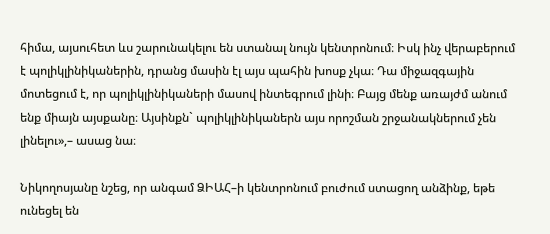հիմա, այսուհետ ևս շարունակելու են ստանալ նույն կենտրոնում։ Իսկ ինչ վերաբերում է պոլիկլինիկաներին, դրանց մասին էլ այս պահին խոսք չկա։ Դա միջազգային մոտեցում է, որ պոլիկլինիկաների մասով ինտեգրում լինի։ Բայց մենք առայժմ անում ենք միայն այսքանը։ Այսինքն` պոլիկլինիկաներն այս որոշման շրջանակներում չեն լինելու»,– ասաց նա։

Նիկողոսյանը նշեց, որ անգամ ՁԻԱՀ–ի կենտրոնում բուժում ստացող անձինք, եթե ունեցել են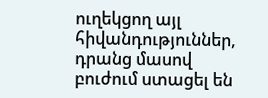ուղեկցող այլ հիվանդություններ, դրանց մասով բուժում ստացել են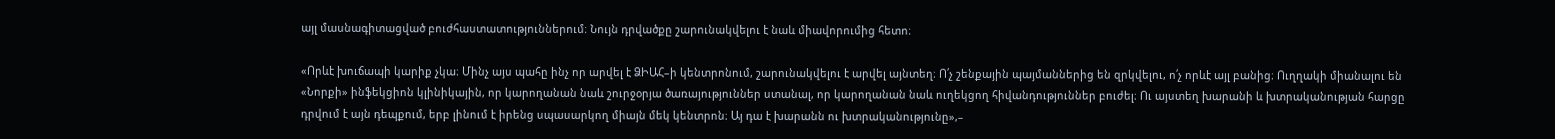այլ մասնագիտացված բուժհաստատություններում։ Նույն դրվածքը շարունակվելու է նաև միավորումից հետո։

«Որևէ խուճապի կարիք չկա։ Մինչ այս պահը ինչ որ արվել է ՁԻԱՀ–ի կենտրոնում, շարունակվելու է արվել այնտեղ։ Ո՛չ շենքային պայմաններից են զրկվելու, ո՛չ որևէ այլ բանից։ Ուղղակի միանալու են «Նորքի» ինֆեկցիոն կլինիկային, որ կարողանան նաև շուրջօրյա ծառայություններ ստանալ, որ կարողանան նաև ուղեկցող հիվանդություններ բուժել։ Ու այստեղ խարանի և խտրականության հարցը դրվում է այն դեպքում, երբ լինում է իրենց սպասարկող միայն մեկ կենտրոն։ Այ դա է խարանն ու խտրականությունը»,–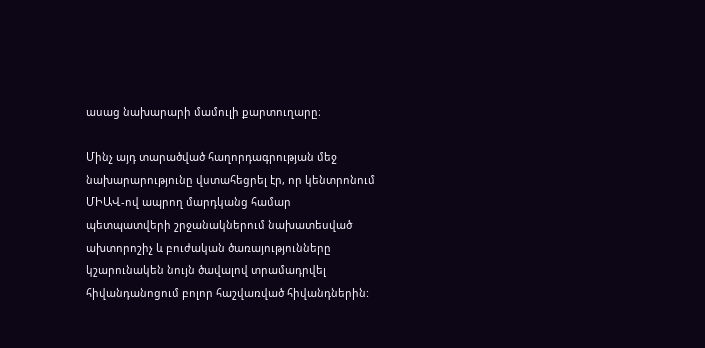ասաց նախարարի մամուլի քարտուղարը։

Մինչ այդ տարածված հաղորդագրության մեջ նախարարությունը վստահեցրել էր, որ կենտրոնում ՄԻԱՎ-ով ապրող մարդկանց համար պետպատվերի շրջանակներում նախատեսված ախտորոշիչ և բուժական ծառայությունները կշարունակեն նույն ծավալով տրամադրվել հիվանդանոցում բոլոր հաշվառված հիվանդներին: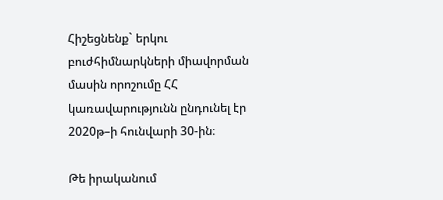Հիշեցնենք` երկու բուժհիմնարկների միավորման մասին որոշումը ՀՀ կառավարությունն ընդունել էր 2020թ–ի հունվարի 30-ին։

Թե իրականում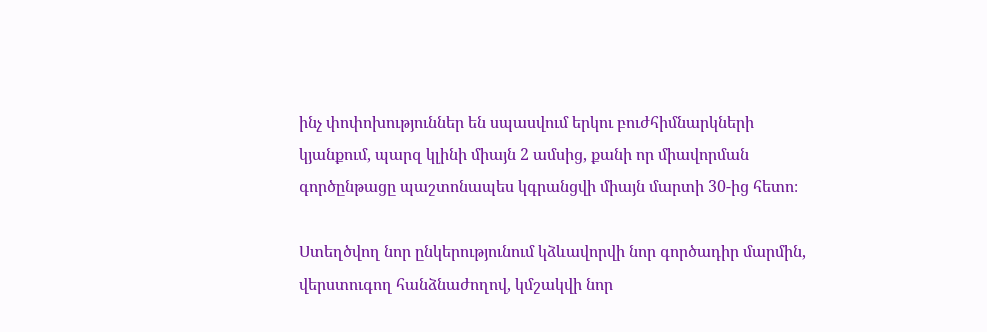ինչ փոփոխություններ են սպասվում երկու բուժհիմնարկների կյանքում, պարզ կլինի միայն 2 ամսից, քանի որ միավորման գործընթացը պաշտոնապես կգրանցվի միայն մարտի 30-ից հետո։

Ստեղծվող նոր ընկերությունում կձևավորվի նոր գործադիր մարմին, վերստուգող հանձնաժողով, կմշակվի նոր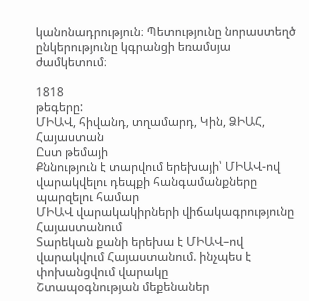կանոնադրություն։ Պետությունը նորաստեղծ ընկերությունը կգրանցի եռամսյա ժամկետում։

1818
թեգերը:
ՄԻԱՎ, հիվանդ, տղամարդ, Կին, ՁԻԱՀ, Հայաստան
Ըստ թեմայի
Քննություն է տարվում երեխայի՝ ՄԻԱՎ-ով վարակվելու դեպքի հանգամանքները պարզելու համար
ՄԻԱՎ վարակակիրների վիճակագրությունը Հայաստանում
Տարեկան քանի երեխա է ՄԻԱՎ–ով վարակվում Հայաստանում. ինչպես է փոխանցվում վարակը
Շտապօգնության մեքենաներ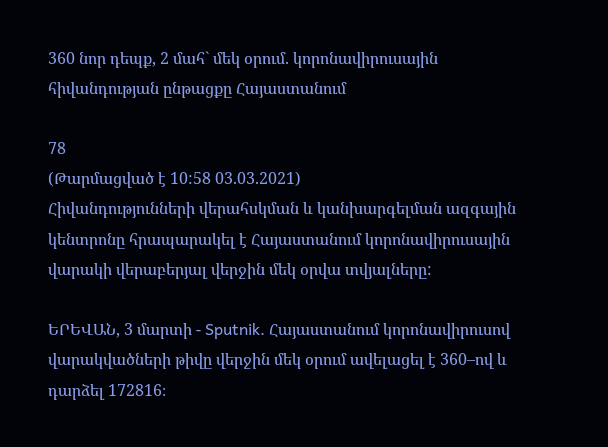360 նոր դեպք, 2 մահ` մեկ օրում. կորոնավիրուսային հիվանդության ընթացքը Հայաստանում

78
(Թարմացված է 10:58 03.03.2021)
Հիվանդությունների վերահսկման և կանխարգելման ազգային կենտրոնը հրապարակել է Հայաստանում կորոնավիրուսային վարակի վերաբերյալ վերջին մեկ օրվա տվյալները:

ԵՐԵՎԱՆ, 3 մարտի - Sputnik. Հայաստանում կորոնավիրուսով վարակվածների թիվը վերջին մեկ օրում ավելացել է 360–ով և դարձել 172816։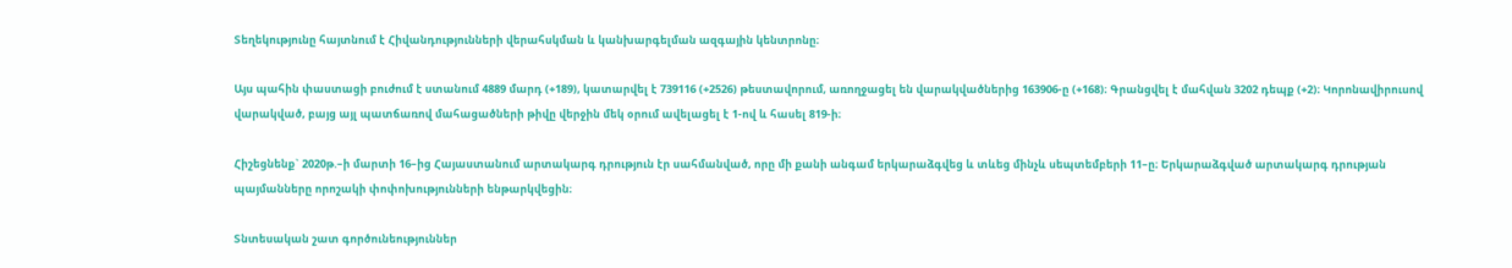Տեղեկությունը հայտնում է Հիվանդությունների վերահսկման և կանխարգելման ազգային կենտրոնը։

Այս պահին փաստացի բուժում է ստանում 4889 մարդ (+189), կատարվել է 739116 (+2526) թեստավորում, առողջացել են վարակվածներից 163906-ը (+168)։ Գրանցվել է մահվան 3202 դեպք (+2)։ Կորոնավիրուսով վարակված, բայց այլ պատճառով մահացածների թիվը վերջին մեկ օրում ավելացել է 1-ով և հասել 819-ի։

Հիշեցնենք` 2020թ.–ի մարտի 16–ից Հայաստանում արտակարգ դրություն էր սահմանված, որը մի քանի անգամ երկարաձգվեց և տևեց մինչև սեպտեմբերի 11–ը։ Երկարաձգված արտակարգ դրության պայմանները որոշակի փոփոխությունների ենթարկվեցին։

Տնտեսական շատ գործունեություններ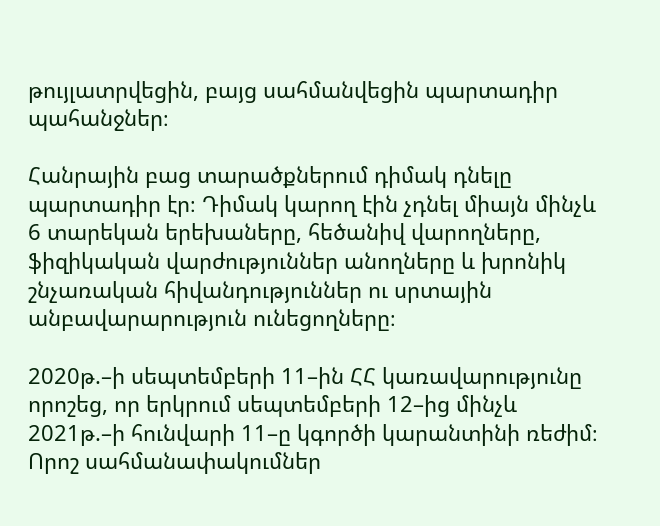թույլատրվեցին, բայց սահմանվեցին պարտադիր պահանջներ։

Հանրային բաց տարածքներում դիմակ դնելը պարտադիր էր։ Դիմակ կարող էին չդնել միայն մինչև 6 տարեկան երեխաները, հեծանիվ վարողները, ֆիզիկական վարժություններ անողները և խրոնիկ շնչառական հիվանդություններ ու սրտային անբավարարություն ունեցողները։

2020թ.–ի սեպտեմբերի 11–ին ՀՀ կառավարությունը որոշեց, որ երկրում սեպտեմբերի 12–ից մինչև 2021թ.–ի հունվարի 11–ը կգործի կարանտինի ռեժիմ։ Որոշ սահմանափակումներ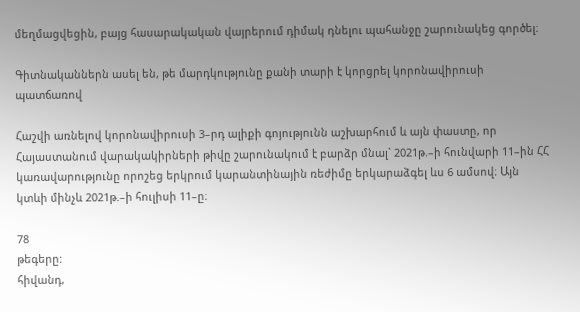մեղմացվեցին, բայց հասարակական վայրերում դիմակ դնելու պահանջը շարունակեց գործել։

Գիտնականներն ասել են, թե մարդկությունը քանի տարի է կորցրել կորոնավիրուսի պատճառով

Հաշվի առնելով կորոնավիրուսի 3–րդ ալիքի գոյությունն աշխարհում և այն փաստը, որ Հայաստանում վարակակիրների թիվը շարունակում է բարձր մնալ` 2021թ.–ի հունվարի 11–ին ՀՀ կառավարությունը որոշեց երկրում կարանտինային ռեժիմը երկարաձգել ևս 6 ամսով։ Այն կտևի մինչև 2021թ.–ի հուլիսի 11–ը։

78
թեգերը:
հիվանդ,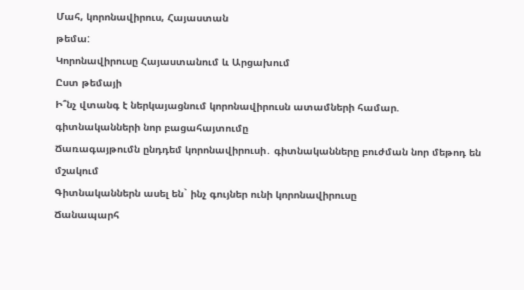Մահ, կորոնավիրուս, Հայաստան
թեմա:
Կորոնավիրուսը Հայաստանում և Արցախում
Ըստ թեմայի
Ի՞նչ վտանգ է ներկայացնում կորոնավիրուսն ատամների համար. գիտնականների նոր բացահայտումը
Ճառագայթումն ընդդեմ կորոնավիրուսի․ գիտնականները բուժման նոր մեթոդ են մշակում
Գիտնականներն ասել են` ինչ գույներ ունի կորոնավիրուսը
Ճանապարհ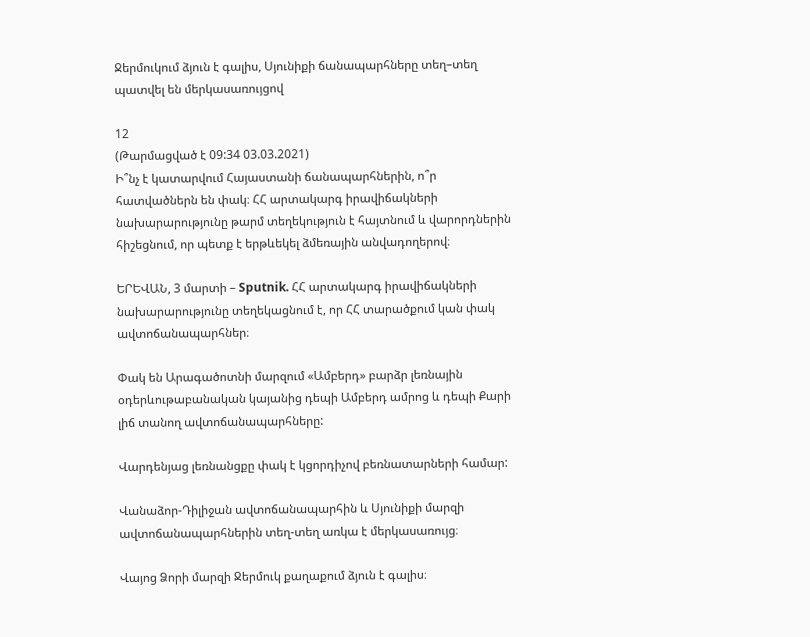Ջերմուկում ձյուն է գալիս, Սյունիքի ճանապարհները տեղ–տեղ պատվել են մերկասառույցով

12
(Թարմացված է 09:34 03.03.2021)
Ի՞նչ է կատարվում Հայաստանի ճանապարհներին, ո՞ր հատվածներն են փակ։ ՀՀ արտակարգ իրավիճակների նախարարությունը թարմ տեղեկություն է հայտնում և վարորդներին հիշեցնում, որ պետք է երթևեկել ձմեռային անվադողերով։

ԵՐԵՎԱՆ, 3 մարտի – Sputnik. ՀՀ արտակարգ իրավիճակների նախարարությունը տեղեկացնում է, որ ՀՀ տարածքում կան փակ ավտոճանապարհներ։

Փակ են Արագածոտնի մարզում «Ամբերդ» բարձր լեռնային օդերևութաբանական կայանից դեպի Ամբերդ ամրոց և դեպի Քարի լիճ տանող ավտոճանապարհները:

Վարդենյաց լեռնանցքը փակ է կցորդիչով բեռնատարների համար:

Վանաձոր-Դիլիջան ավտոճանապարհին և Սյունիքի մարզի ավտոճանապարհներին տեղ-տեղ առկա է մերկասառույց։

Վայոց Ձորի մարզի Ջերմուկ քաղաքում ձյուն է գալիս։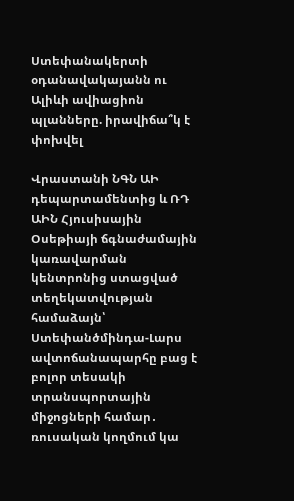Ստեփանակերտի օդանավակայանն ու Ալիևի ավիացիոն պլանները. իրավիճա՞կ է փոխվել

Վրաստանի ՆԳՆ ԱԻ դեպարտամենտից և ՌԴ ԱԻՆ Հյուսիսային Օսեթիայի ճգնաժամային կառավարման կենտրոնից ստացված տեղեկատվության համաձայն՝ Ստեփանծմինդա-Լարս ավտոճանապարհը բաց է բոլոր տեսակի տրանսպորտային միջոցների համար․ ռուսական կողմում կա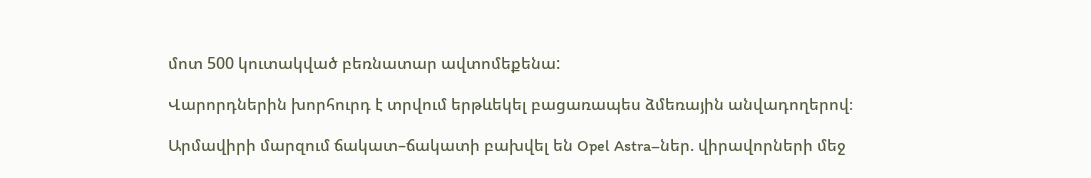մոտ 500 կուտակված բեռնատար ավտոմեքենա:

Վարորդներին խորհուրդ է տրվում երթևեկել բացառապես ձմեռային անվադողերով։

Արմավիրի մարզում ճակատ–ճակատի բախվել են Opel Astra–ներ. վիրավորների մեջ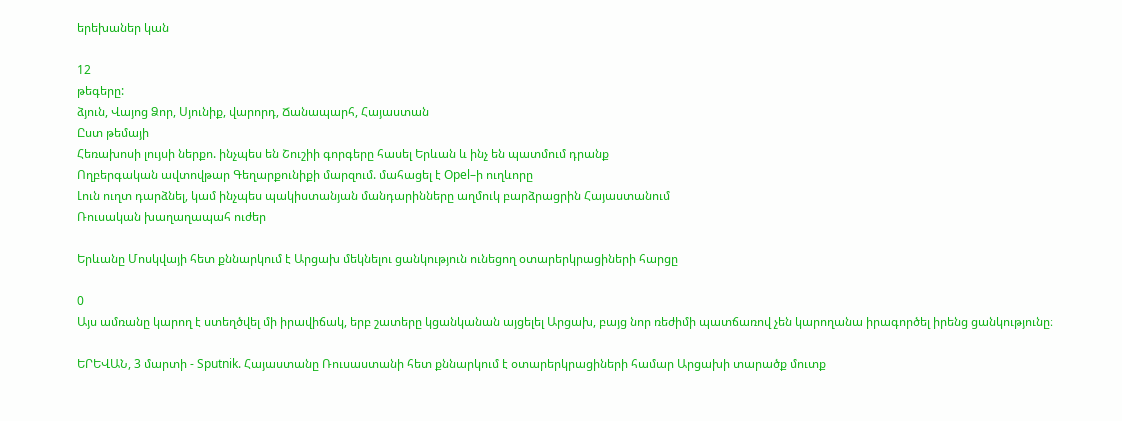երեխաներ կան

12
թեգերը:
ձյուն, Վայոց Ձոր, Սյունիք, վարորդ, Ճանապարհ, Հայաստան
Ըստ թեմայի
Հեռախոսի լույսի ներքո. ինչպես են Շուշիի գորգերը հասել Երևան և ինչ են պատմում դրանք
Ողբերգական ավտովթար Գեղարքունիքի մարզում. մահացել է Opel–ի ուղևորը
Լուն ուղտ դարձնել, կամ ինչպես պակիստանյան մանդարինները աղմուկ բարձրացրին Հայաստանում
Ռուսական խաղաղապահ ուժեր

Երևանը Մոսկվայի հետ քննարկում է Արցախ մեկնելու ցանկություն ունեցող օտարերկրացիների հարցը

0
Այս ամռանը կարող է ստեղծվել մի իրավիճակ, երբ շատերը կցանկանան այցելել Արցախ, բայց նոր ռեժիմի պատճառով չեն կարողանա իրագործել իրենց ցանկությունը։

ԵՐԵՎԱՆ, 3 մարտի - Sputnik. Հայաստանը Ռուսաստանի հետ քննարկում է օտարերկրացիների համար Արցախի տարածք մուտք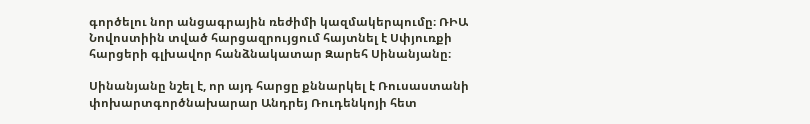գործելու նոր անցագրային ռեժիմի կազմակերպումը։ ՌԻԱ Նովոստիին տված հարցազրույցում հայտնել է Սփյուռքի հարցերի գլխավոր հանձնակատար Զարեհ Սինանյանը։

Սինանյանը նշել է, որ այդ հարցը քննարկել է Ռուսաստանի փոխարտգործնախարար Անդրեյ Ռուդենկոյի հետ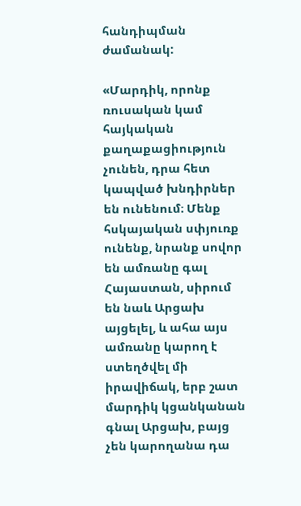հանդիպման ժամանակ:

«Մարդիկ, որոնք ռուսական կամ հայկական քաղաքացիություն չունեն, դրա հետ կապված խնդիրներ են ունենում։ Մենք հսկայական սփյուռք ունենք, նրանք սովոր են ամռանը գալ Հայաստան, սիրում են նաև Արցախ այցելել, և ահա այս ամռանը կարող է ստեղծվել մի իրավիճակ, երբ շատ մարդիկ կցանկանան գնալ Արցախ, բայց չեն կարողանա դա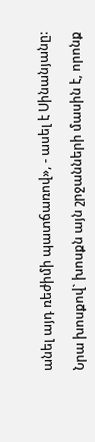անել այդ ռեժիմի պատճառով», - ասել է Սինանյանը:

Նրա խոսքով` խոսքն այն շրջանների մասին է, որոնք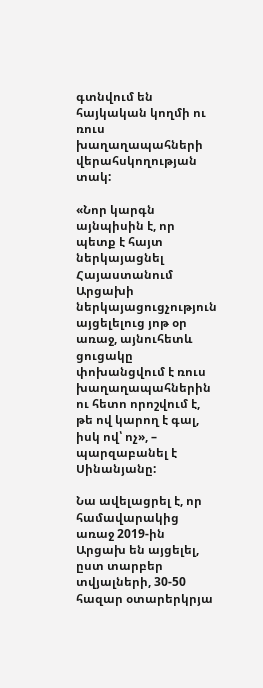գտնվում են հայկական կողմի ու ռուս խաղաղապահների վերահսկողության տակ:

«Նոր կարգն այնպիսին է, որ պետք է հայտ ներկայացնել Հայաստանում Արցախի ներկայացուցչություն այցելելուց յոթ օր առաջ, այնուհետև ցուցակը փոխանցվում է ռուս խաղաղապահներին ու հետո որոշվում է, թե ով կարող է գալ, իսկ ով՝ ոչ», – պարզաբանել է Սինանյանը:

Նա ավելացրել է, որ համավարակից առաջ 2019-ին Արցախ են այցելել, ըստ տարբեր տվյալների, 30-50 հազար օտարերկրյա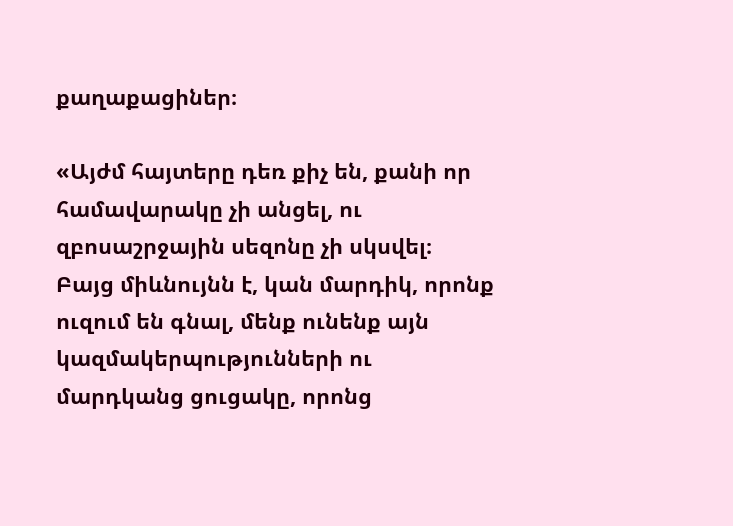քաղաքացիներ։

«Այժմ հայտերը դեռ քիչ են, քանի որ համավարակը չի անցել, ու զբոսաշրջային սեզոնը չի սկսվել։ Բայց միևնույնն է, կան մարդիկ, որոնք ուզում են գնալ, մենք ունենք այն կազմակերպությունների ու մարդկանց ցուցակը, որոնց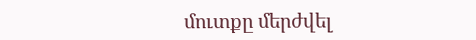մուտքը մերժվել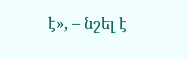է», – նշել է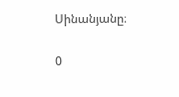Սինանյանը։

0